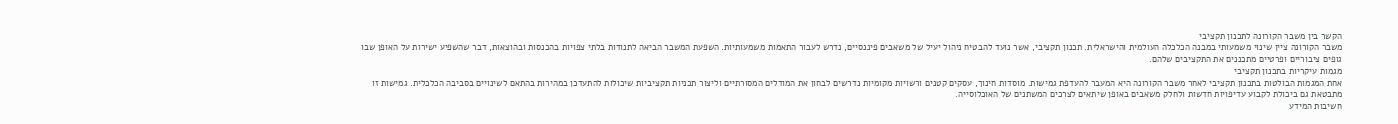הקשר בין משבר הקורונה לתכנון תקציבי
משבר הקורונה ציין שינוי משמעותי במבנה הכלכלה העולמית והישראלית. תכנון תקציבי, אשר נועד להבטיח ניהול יעיל של משאבים פיננסיים, נדרש לעבור התאמות משמעותיות. השפעת המשבר הביאה לתנודות בלתי צפויות בהכנסות ובהוצאות, דבר שהשפיע ישירות על האופן שבו גופים ציבוריים ופרטיים מתכננים את התקציבים שלהם.
מגמות עיקריות בתכנון תקציבי
אחת המגמות הבולטות בתכנון תקציבי לאחר משבר הקורונה היא המעבר להעדפת גמישות. מוסדות חינוך, עסקים קטנים ורשויות מקומיות נדרשים לבחון את המודלים המסורתיים וליצור תכניות תקציביות שיכולות להתעדכן במהירות בהתאם לשינויים בסביבה הכלכלית. גמישות זו מתבטאת גם ביכולת לקבוע עדיפויות חדשות ולחלק משאבים באופן שיתאים לצרכים המשתנים של האוכלוסייה.
חשיבות המידע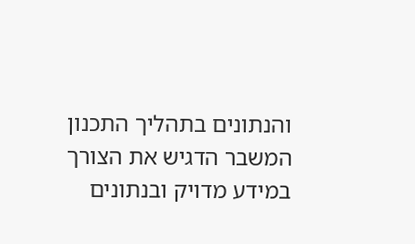והנתונים בתהליך התכנון
המשבר הדגיש את הצורך במידע מדויק ובנתונים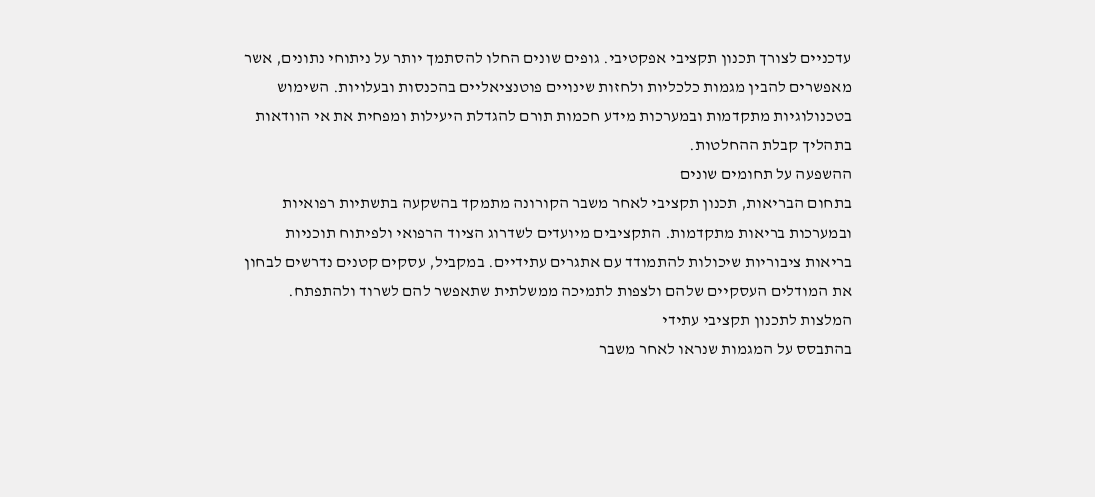עדכניים לצורך תכנון תקציבי אפקטיבי. גופים שונים החלו להסתמך יותר על ניתוחי נתונים, אשר מאפשרים להבין מגמות כלכליות ולחזות שינויים פוטנציאליים בהכנסות ובעלויות. השימוש בטכנולוגיות מתקדמות ובמערכות מידע חכמות תורם להגדלת היעילות ומפחית את אי הוודאות בתהליך קבלת ההחלטות.
ההשפעה על תחומים שונים
בתחום הבריאות, תכנון תקציבי לאחר משבר הקורונה מתמקד בהשקעה בתשתיות רפואיות ובמערכות בריאות מתקדמות. התקציבים מיועדים לשדרוג הציוד הרפואי ולפיתוח תוכניות בריאות ציבוריות שיכולות להתמודד עם אתגרים עתידיים. במקביל, עסקים קטנים נדרשים לבחון את המודלים העסקיים שלהם ולצפות לתמיכה ממשלתית שתאפשר להם לשרוד ולהתפתח.
המלצות לתכנון תקציבי עתידי
בהתבסס על המגמות שנראו לאחר משבר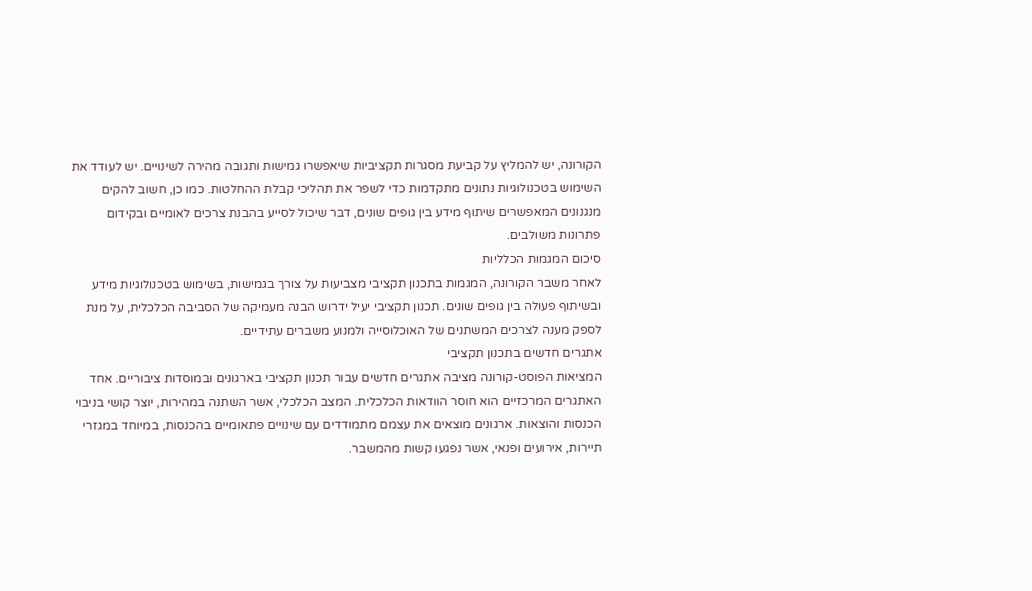הקורונה, יש להמליץ על קביעת מסגרות תקציביות שיאפשרו גמישות ותגובה מהירה לשינויים. יש לעודד את השימוש בטכנולוגיות נתונים מתקדמות כדי לשפר את תהליכי קבלת ההחלטות. כמו כן, חשוב להקים מנגנונים המאפשרים שיתוף מידע בין גופים שונים, דבר שיכול לסייע בהבנת צרכים לאומיים ובקידום פתרונות משולבים.
סיכום המגמות הכלליות
לאחר משבר הקורונה, המגמות בתכנון תקציבי מצביעות על צורך בגמישות, בשימוש בטכנולוגיות מידע ובשיתוף פעולה בין גופים שונים. תכנון תקציבי יעיל ידרוש הבנה מעמיקה של הסביבה הכלכלית, על מנת לספק מענה לצרכים המשתנים של האוכלוסייה ולמנוע משברים עתידיים.
אתגרים חדשים בתכנון תקציבי
המציאות הפוסט-קורונה מציבה אתגרים חדשים עבור תכנון תקציבי בארגונים ובמוסדות ציבוריים. אחד האתגרים המרכזיים הוא חוסר הוודאות הכלכלית. המצב הכלכלי, אשר השתנה במהירות, יוצר קושי בניבוי הכנסות והוצאות. ארגונים מוצאים את עצמם מתמודדים עם שינויים פתאומיים בהכנסות, במיוחד במגזרי תיירות, אירועים ופנאי, אשר נפגעו קשות מהמשבר.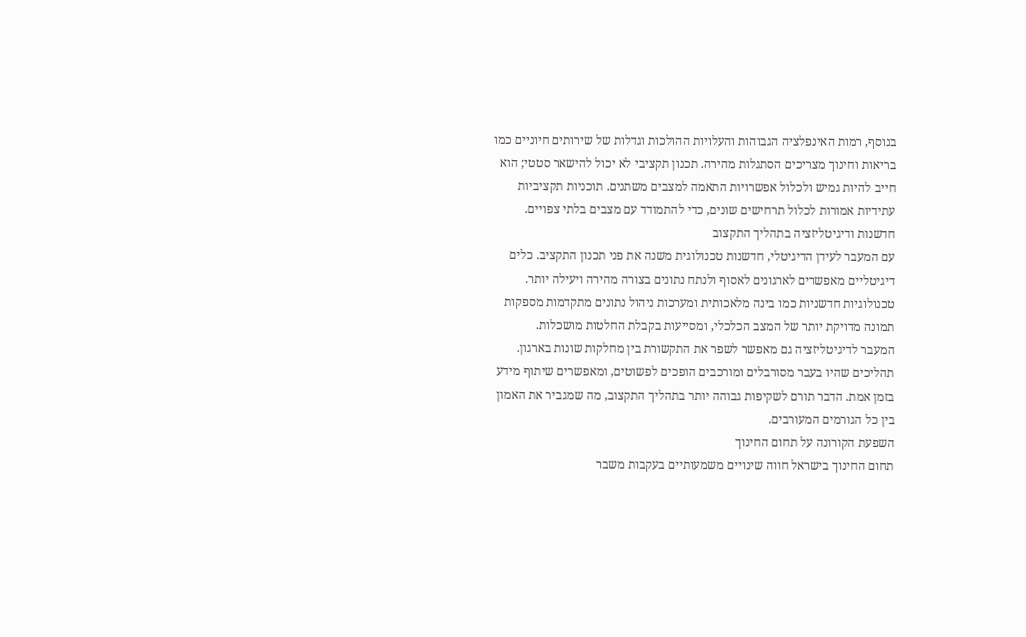בנוסף, רמות האינפלציה הגבוהות והעלויות ההולכות וגדלות של שירותים חיוניים כמו בריאות וחינוך מצריכים הסתגלות מהירה. תכנון תקציבי לא יכול להישאר סטטי; הוא חייב להיות גמיש ולכלול אפשרויות התאמה למצבים משתנים. תוכניות תקציביות עתידיות אמורות לכלול תרחישים שונים, כדי להתמודד עם מצבים בלתי צפויים.
חדשנות ודיגיטליזציה בתהליך התקצוב
עם המעבר לעידן הדיגיטלי, חדשנות טכנולוגית משנה את פני תכנון התקציב. כלים דיגיטליים מאפשרים לארגונים לאסוף ולנתח נתונים בצורה מהירה ויעילה יותר. טכנולוגיות חדשניות כמו בינה מלאכותית ומערכות ניהול נתונים מתקדמות מספקות תמונה מדויקת יותר של המצב הכלכלי, ומסייעות בקבלת החלטות מושכלות.
המעבר לדיגיטליזציה גם מאפשר לשפר את התקשורת בין מחלקות שונות בארגון. תהליכים שהיו בעבר מסורבלים ומורכבים הופכים לפשוטים, ומאפשרים שיתוף מידע בזמן אמת. הדבר תורם לשקיפות גבוהה יותר בתהליך התקצוב, מה שמגביר את האמון בין כל הגורמים המעורבים.
השפעת הקורונה על תחום החינוך
תחום החינוך בישראל חווה שינויים משמעותיים בעקבות משבר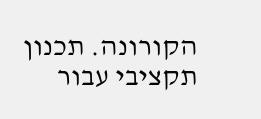הקורונה. תכנון תקציבי עבור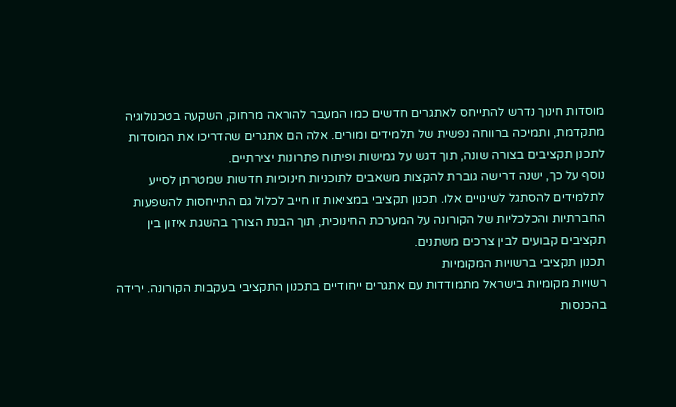מוסדות חינוך נדרש להתייחס לאתגרים חדשים כמו המעבר להוראה מרחוק, השקעה בטכנולוגיה מתקדמת, ותמיכה ברווחה נפשית של תלמידים ומורים. אלה הם אתגרים שהדריכו את המוסדות לתכנן תקציבים בצורה שונה, תוך דגש על גמישות ופיתוח פתרונות יצירתיים.
נוסף על כך, ישנה דרישה גוברת להקצות משאבים לתוכניות חינוכיות חדשות שמטרתן לסייע לתלמידים להסתגל לשינויים אלו. תכנון תקציבי במציאות זו חייב לכלול גם התייחסות להשפעות החברתיות והכלכליות של הקורונה על המערכת החינוכית, תוך הבנת הצורך בהשגת איזון בין תקציבים קבועים לבין צרכים משתנים.
תכנון תקציבי ברשויות המקומיות
רשויות מקומיות בישראל מתמודדות עם אתגרים ייחודיים בתכנון התקציבי בעקבות הקורונה. ירידה בהכנסות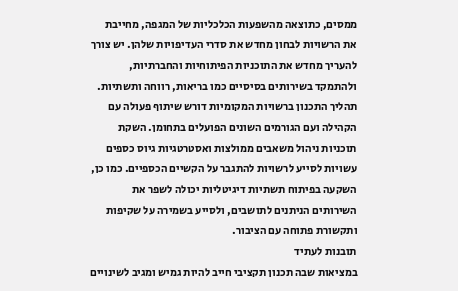ממסים, כתוצאה מהשפעות הכלכליות של המגפה, מחייבת את הרשויות לבחון מחדש את סדרי העדיפויות שלהן. יש צורך להעריך מחדש את התוכניות הפיתוחיות והחברתיות, ולהתמקד בשירותים בסיסיים כמו בריאות, רווחה ותשתיות.
תהליך התכנון ברשויות המקומיות דורש שיתוף פעולה עם הקהילה ועם הגורמים השונים הפועלים בתחומן. השקת תוכניות ניהול משאבים ממולצות ואסטרטגיות גיוס כספים עשויות לסייע לרשויות להתגבר על הקשיים הכספיים. כמו כן, השקעה בפיתוח תשתיות דיגיטליות יכולה לשפר את השירותים הניתנים לתושבים, ולסייע בשמירה על שקיפות ותקשורת פתוחה עם הציבור.
תובנות לעתיד
במציאות שבה תכנון תקציבי חייב להיות גמיש ומגיב לשינויים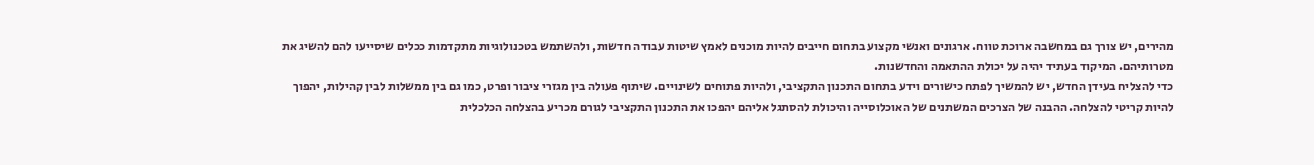מהירים, יש צורך גם במחשבה ארוכת טווח. ארגונים ואנשי מקצוע בתחום חייבים להיות מוכנים לאמץ שיטות עבודה חדשות, ולהשתמש בטכנולוגיות מתקדמות ככלים שיסייעו להם להשיג את מטרותיהם. המיקוד בעתיד יהיה על יכולת ההתאמה והחדשנות.
כדי להצליח בעידן החדש, יש להמשיך לפתח כישורים וידע בתחום התכנון התקציבי, ולהיות פתוחים לשינויים. שיתוף פעולה בין מגזרי ציבור ופרט, כמו גם בין ממשלות לבין קהילות, יהפוך להיות קריטי להצלחה. ההבנה של הצרכים המשתנים של האוכלוסייה והיכולת להסתגל אליהם יהפכו את התכנון התקציבי לגורם מכריע בהצלחה הכלכלית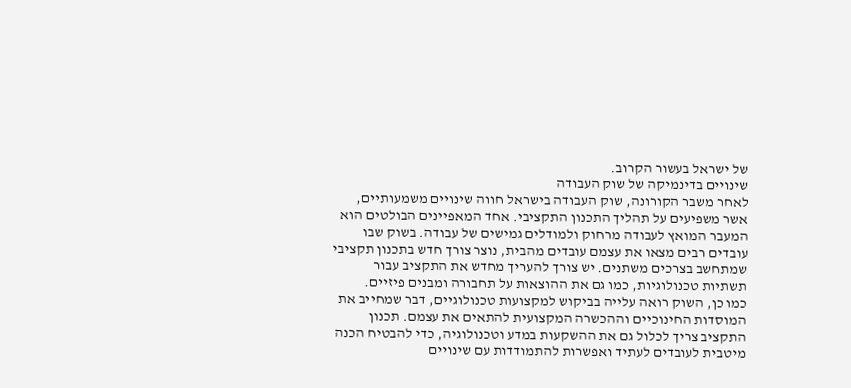של ישראל בעשור הקרוב.
שינויים בדינמיקה של שוק העבודה
לאחר משבר הקורונה, שוק העבודה בישראל חווה שינויים משמעותיים, אשר משפיעים על תהליך התכנון התקציבי. אחד המאפיינים הבולטים הוא המעבר המואץ לעבודה מרחוק ולמודלים גמישים של עבודה. בשוק שבו עובדים רבים מצאו את עצמם עובדים מהבית, נוצר צורך חדש בתכנון תקציבי שמתחשב בצרכים משתנים. יש צורך להעריך מחדש את התקציב עבור תשתיות טכנולוגיות, כמו גם את ההוצאות על תחבורה ומבנים פיזיים.
כמו כן, השוק רואה עלייה בביקוש למקצועות טכנולוגיים, דבר שמחייב את המוסדות החינוכיים וההכשרה המקצועית להתאים את עצמם. תכנון התקציב צריך לכלול גם את ההשקעות במדע וטכנולוגיה, כדי להבטיח הכנה מיטבית לעובדים לעתיד ואפשרות להתמודדות עם שינויים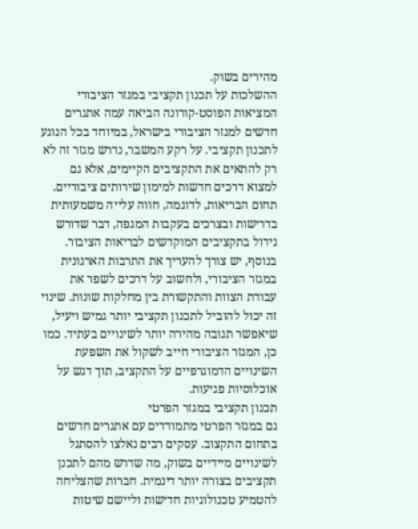מהירים בשוק.
ההשלכות על תכנון תקציבי במגזר הציבורי
המציאות הפוסט-קורונה הביאה עמה אתגרים חדשים למגזר הציבורי בישראל, במיוחד בכל הנוגע לתכנון תקציבי. על רקע המשבר, נדרש מגזר זה לא רק להתאים את התקציבים הקיימים, אלא גם למצוא דרכים חדשות למימון שירותים ציבוריים. תחום הבריאות, לדוגמה, חווה עלייה משמעותית בדרישות ובצרכים בעקבות המגפה, דבר שדורש גידול בתקציבים המוקדשים לבריאות הציבור.
בנוסף, יש צורך להעריך את התרבות הארגונית במגזר הציבורי, ולחשוב על דרכים לשפר את עבודת הצוות והתקשורת בין מחלקות שונות. שינוי זה יכול להוביל לתכנון תקציבי יותר גמיש ויעיל, שיאפשר תגובה מהירה יותר לשינויים בעתיד. כמו כן, המגזר הציבורי חייב לשקול את השפעת השינויים הדמוגרפיים על התקציב, תוך דגש על אוכלוסיות פגיעות.
תכנון תקציבי במגזר הפרטי
גם במגזר הפרטי מתמודדים עם אתגרים חדשים בתחום התקצוב. עסקים רבים נאלצו להסתגל לשינויים מיידיים בשוק, מה שדרש מהם לתכנן תקציבים בצורה יותר דינמית. חברות שהצליחה להטמיע טכנולוגיות חדישות וליישם שיטות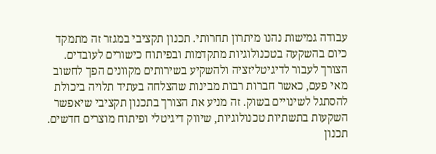עבודה גמישות נהנו מיתרון תחרותי. תכנון תקציבי במגזר זה מתמקד כיום בהשקעה בטכנולוגיות מתקדמות ובפיתוח כישורים לעובדים.
הצורך לעבור לדיגיטליזציה ולהשקיע בשירותים מקוונים הפך לחשוב מאי פעם, כאשר חברות רבות מבינות שהצלחה בעתיד תלויה ביכולת להסתגל לשינויים בשוק. זה מניע את הצורך בתכנון תקציבי שיאפשר השקעות בתשתיות טכנולוגיות, שיווק דיגיטלי ופיתוח מוצרים חדשים. תכנון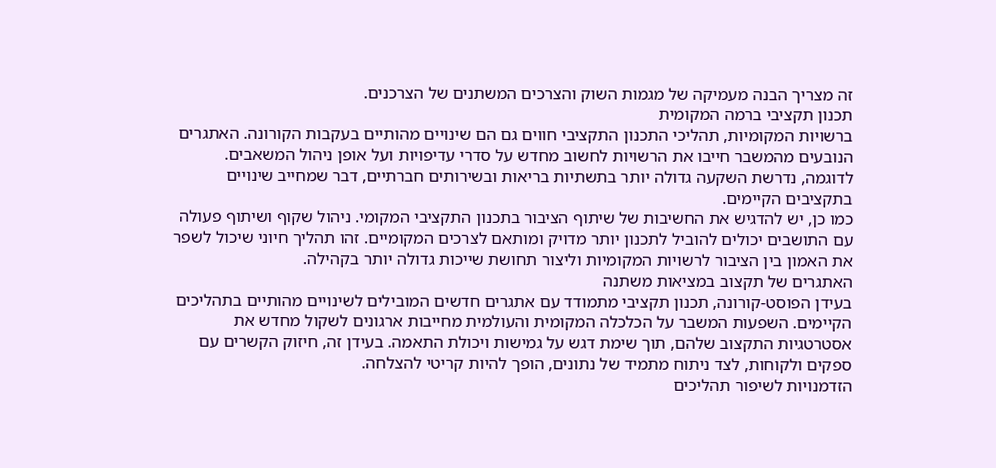זה מצריך הבנה מעמיקה של מגמות השוק והצרכים המשתנים של הצרכנים.
תכנון תקציבי ברמה המקומית
ברשויות המקומיות, תהליכי התכנון התקציבי חווים גם הם שינויים מהותיים בעקבות הקורונה. האתגרים הנובעים מהמשבר חייבו את הרשויות לחשוב מחדש על סדרי עדיפויות ועל אופן ניהול המשאבים. לדוגמה, נדרשת השקעה גדולה יותר בתשתיות בריאות ובשירותים חברתיים, דבר שמחייב שינויים בתקציבים הקיימים.
כמו כן, יש להדגיש את החשיבות של שיתוף הציבור בתכנון התקציבי המקומי. ניהול שקוף ושיתוף פעולה עם התושבים יכולים להוביל לתכנון יותר מדויק ומותאם לצרכים המקומיים. זהו תהליך חיוני שיכול לשפר את האמון בין הציבור לרשויות המקומיות וליצור תחושת שייכות גדולה יותר בקהילה.
האתגרים של תקצוב במציאות משתנה
בעידן הפוסט-קורונה, תכנון תקציבי מתמודד עם אתגרים חדשים המובילים לשינויים מהותיים בתהליכים הקיימים. השפעות המשבר על הכלכלה המקומית והעולמית מחייבות ארגונים לשקול מחדש את אסטרטגיות התקצוב שלהם, תוך שימת דגש על גמישות ויכולת התאמה. בעידן זה, חיזוק הקשרים עם ספקים ולקוחות, לצד ניתוח מתמיד של נתונים, הופך להיות קריטי להצלחה.
הזדמנויות לשיפור תהליכים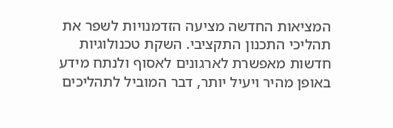המציאות החדשה מציעה הזדמנויות לשפר את תהליכי התכנון התקציבי. השקת טכנולוגיות חדשות מאפשרת לארגונים לאסוף ולנתח מידע באופן מהיר ויעיל יותר, דבר המוביל לתהליכים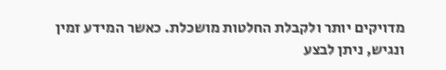מדויקים יותר ולקבלת החלטות מושכלת. כאשר המידע זמין ונגיש, ניתן לבצע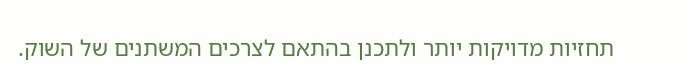תחזיות מדויקות יותר ולתכנן בהתאם לצרכים המשתנים של השוק.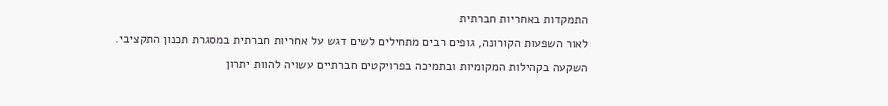התמקדות באחריות חברתית
לאור השפעות הקורונה, גופים רבים מתחילים לשים דגש על אחריות חברתית במסגרת תכנון התקציבי. השקעה בקהילות המקומיות ובתמיכה בפרויקטים חברתיים עשויה להוות יתרון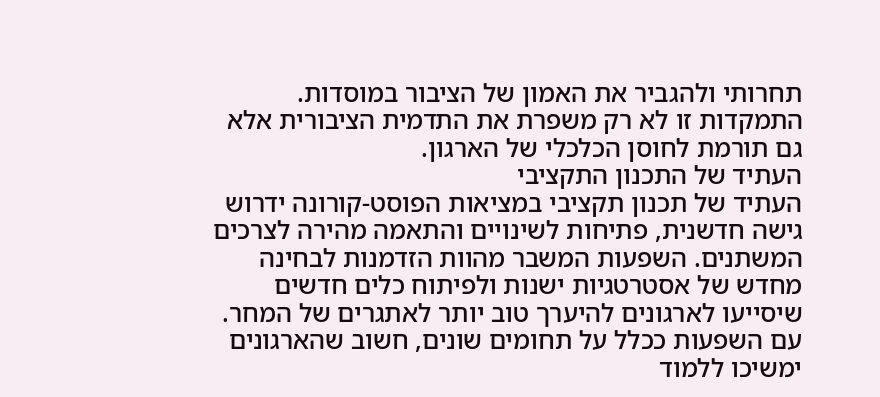תחרותי ולהגביר את האמון של הציבור במוסדות. התמקדות זו לא רק משפרת את התדמית הציבורית אלא גם תורמת לחוסן הכלכלי של הארגון.
העתיד של התכנון התקציבי
העתיד של תכנון תקציבי במציאות הפוסט-קורונה ידרוש גישה חדשנית, פתיחות לשינויים והתאמה מהירה לצרכים המשתנים. השפעות המשבר מהוות הזדמנות לבחינה מחדש של אסטרטגיות ישנות ולפיתוח כלים חדשים שיסייעו לארגונים להיערך טוב יותר לאתגרים של המחר. עם השפעות ככלל על תחומים שונים, חשוב שהארגונים ימשיכו ללמוד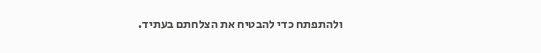ולהתפתח כדי להבטיח את הצלחתם בעתיד.